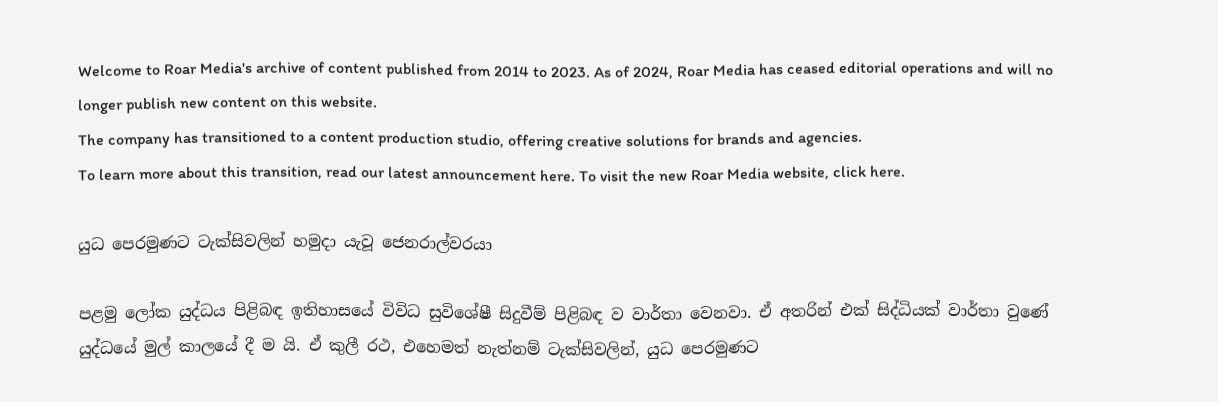Welcome to Roar Media's archive of content published from 2014 to 2023. As of 2024, Roar Media has ceased editorial operations and will no longer publish new content on this website.
The company has transitioned to a content production studio, offering creative solutions for brands and agencies.
To learn more about this transition, read our latest announcement here. To visit the new Roar Media website, click here.

යුධ පෙරමුණට ටැක්සිවලින් හමුදා යැවූ ජෙනරාල්වරයා

පළමු ලෝක යුද්ධය පිළිබඳ ඉතිහාසයේ විවිධ සුවිශේෂී සිදුවීම් පිළිබඳ ව වාර්තා වෙනවා. ඒ අතරින් එක් සිද්ධියක් වාර්තා වුණේ යුද්ධයේ මුල් කාලයේ දී ම යි. ඒ කුලී රථ, එහෙමත් නැත්නම් ටැක්සිවලින්, යුධ පෙරමුණට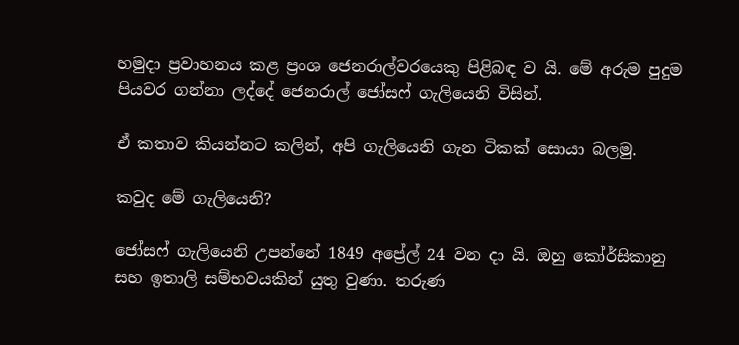හමුදා ප්‍රවාහනය කළ ප්‍රංශ ජෙනරාල්වරයෙකු පිළිබඳ ව යි. මේ අරුම පුදුම පියවර ගන්නා ලද්දේ ජෙනරාල් ජෝසෆ් ගැලියෙනි විසින්.

ඒ කතාව කියන්නට කලින්, අපි ගැලියෙනි ගැන ටිකක් සොයා බලමු.

කවුද මේ ගැලියෙනි?

ජෝසෆ් ගැලියෙනි උපන්නේ 1849 අප්‍රේල් 24 වන දා යි. ඔහු කෝර්සිකානු සහ ඉතාලි සම්භවයකින් යුතු වුණා. තරුණ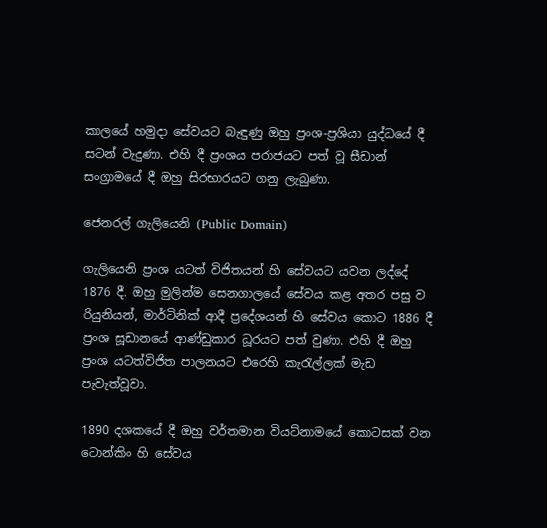කාලයේ හමුදා සේවයට බැඳුණු ඔහු ප්‍රංශ-ප්‍රශියා යුද්ධයේ දී සටන් වැදුණා. එහි දී ප්‍රංශය පරාජයට පත් වූ සීඩාන් සංග්‍රාමයේ දී ඔහු සිරභාරයට ගනු ලැබුණා.

ජෙනරල් ගැලියෙනි (Public Domain)

ගැලියෙනි ප්‍රංශ යටත් විජිතයන් හි සේවයට යවන ලද්දේ 1876 දී. ඔහු මුලින්ම සෙනගාලයේ සේවය කළ අතර පසු ව රියුනියන්, මාර්ටිනික් ආදී ප්‍රදේශයන් හි සේවය කොට 1886 දී ප්‍රංශ සූඩානයේ ආණ්ඩුකාර ධූරයට පත් වුණා. එහි දී ඔහු ප්‍රංශ යටත්විජිත පාලනයට එරෙහි කැරැල්ලක් මැඩ පැවැත්වූවා.

1890 දශකයේ දී ඔහු වර්තමාන වියට්නාමයේ කොටසක් වන ටොන්කිං හි සේවය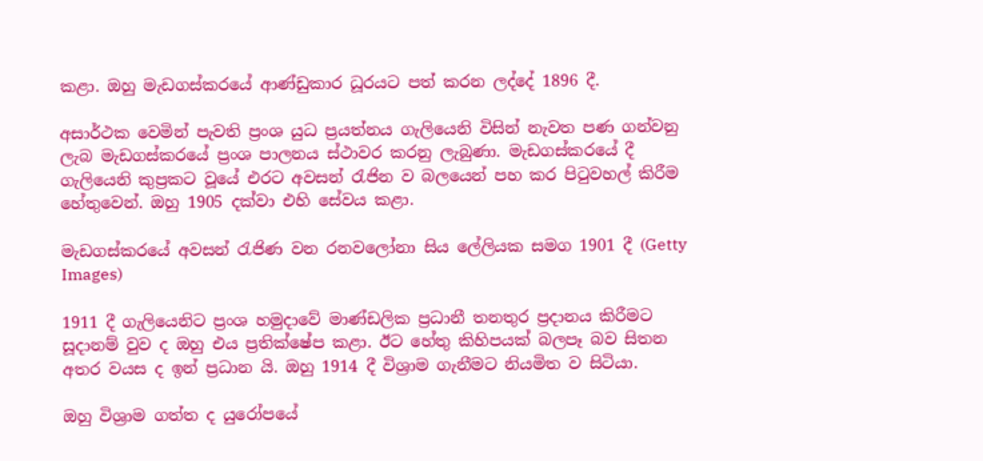කළා. ඔහු මැඩගස්කරයේ ආණ්ඩුකාර ධූරයට පත් කරන ලද්දේ 1896 දී.

අසාර්ථක වෙමින් පැවති ප්‍රංශ යුධ ප්‍රයත්නය ගැලියෙනි විසින් නැවත පණ ගන්වනු ලැබ මැඩගස්කරයේ ප්‍රංශ පාලනය ස්ථාවර කරනු ලැබුණා. මැඩගස්කරයේ දී ගැලියෙනි කුප්‍රකට වූයේ එරට අවසන් රැජින ව බලයෙන් පහ කර පිටුවහල් කිරීම හේතුවෙන්. ඔහු 1905 දක්වා එහි සේවය කළා.

මැඩගස්කරයේ අවසන් රැජිණ වන රනවලෝනා සිය ලේලියක සමග 1901 දී (Getty Images)

1911 දී ගැලියෙනිට ප්‍රංශ හමුදාවේ මාණ්ඩලික ප්‍රධානී තනතුර ප්‍රදානය කිරීමට සූදානම් වුව ද ඔහු එය ප්‍රතික්ෂේප කළා. ඊට හේතු කිහිපයක් බලපෑ බව සිතන අතර වයස ද ඉන් ප්‍රධාන යි. ඔහු 1914 දී විශ්‍රාම ගැනීමට නියමිත ව සිටියා.

ඔහු විශ්‍රාම ගත්ත ද යුරෝපයේ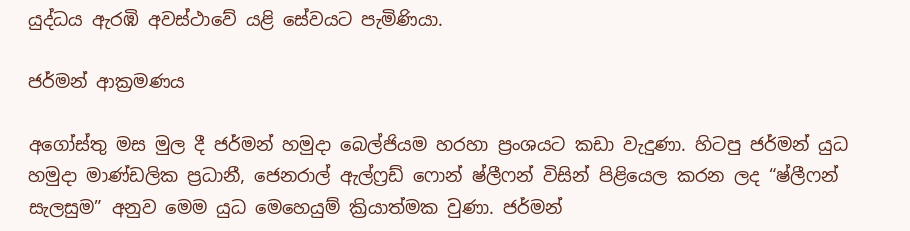යුද්ධය ඇරඹි අවස්ථාවේ යළි සේවයට පැමිණියා.

ජර්මන් ආක්‍රමණය

අගෝස්තු මස මුල දී ජර්මන් හමුදා බෙල්ජියම හරහා ප්‍රංශයට කඩා වැදුණා. හිටපු ජර්මන් යුධ හමුදා මාණ්ඩලික ප්‍රධානී, ජෙනරාල් ඇල්ෆ්‍රඩ් ෆොන් ෂ්ලීෆන් විසින් පිළියෙල කරන ලද “ෂ්ලීෆන් සැලසුම” අනුව මෙම යුධ මෙහෙයුම් ක්‍රියාත්මක වුණා. ජර්මන්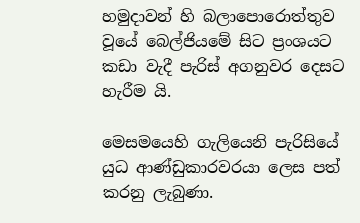හමුදාවන් හි බලාපොරොත්තුව වූයේ බෙල්ජියමේ සිට ප්‍රංශයට කඩා වැදී පැරිස් අගනුවර දෙසට හැරීම යි.

මෙසමයෙහි ගැලියෙනි පැරිසියේ යුධ ආණ්ඩුකාරවරයා ලෙස පත් කරනු ලැබුණා.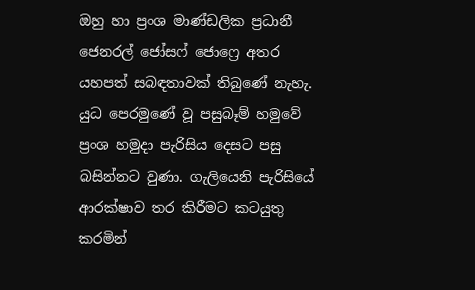ඔහු හා ප්‍රංශ මාණ්ඩලික ප්‍රධානී ජෙනරල් ජෝසෆ් ජොෆ්‍රෙ අතර යහපත් සබඳතාවක් තිබුණේ නැහැ. යුධ පෙරමුණේ වූ පසුබෑම් හමුවේ ප්‍රංශ හමුදා පැරිසිය දෙසට පසු බසින්නට වුණා. ගැලියෙනි පැරිසියේ ආරක්ෂාව තර කිරීමට කටයුතු කරමින්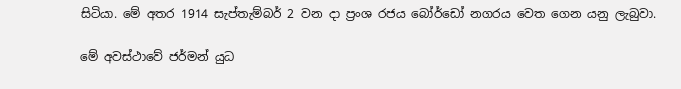සිටියා. මේ අතර 1914 සැප්තැම්බර් 2 වන දා ප්‍රංශ රජය බෝර්ඩෝ නගරය වෙත ගෙන යනු ලැබුවා.

මේ අවස්ථාවේ ජර්මන් යුධ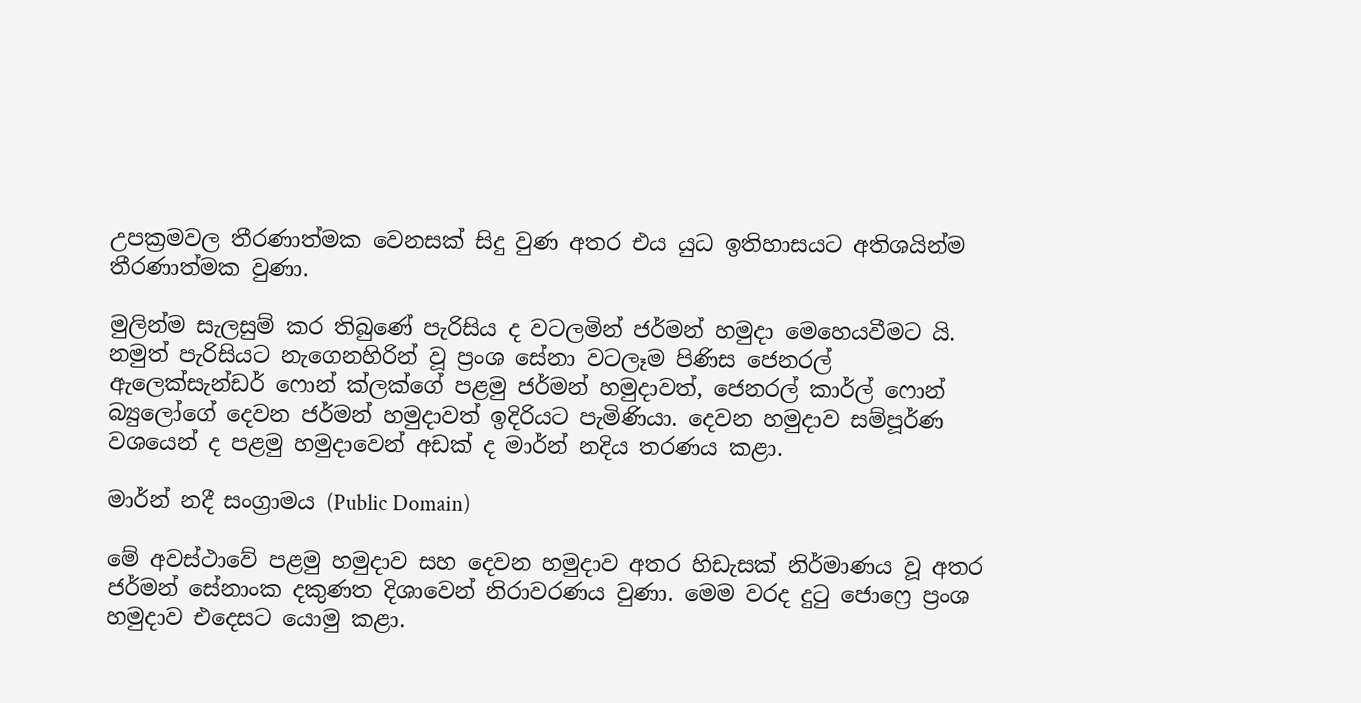උපක්‍රමවල තීරණාත්මක වෙනසක් සිදු වුණ අතර එය යුධ ඉතිහාසයට අතිශයින්ම තීරණාත්මක වුණා.

මුලින්ම සැලසුම් කර තිබුණේ පැරිසිය ද වටලමින් ජර්මන් හමුදා මෙහෙයවීමට යි. නමුත් පැරිසියට නැගෙනහිරින් වූ ප්‍රංශ සේනා වටලෑම පිණිස ජෙනරල් ඇලෙක්සැන්ඩර් ෆොන් ක්ලක්ගේ පළමු ජර්මන් හමුදාවත්, ජෙනරල් කාර්ල් ෆොන් බ්‍යුලෝගේ දෙවන ජර්මන් හමුදාවත් ඉදිරියට පැමිණියා. දෙවන හමුදාව සම්පූර්ණ වශයෙන් ද පළමු හමුදාවෙන් අඩක් ද මාර්න් නදිය තරණය කළා.

මාර්න් නදී සංග්‍රාමය (Public Domain)

මේ අවස්ථාවේ පළමු හමුදාව සහ දෙවන හමුදාව අතර හිඩැසක් නිර්මාණය වූ අතර ජර්මන් සේනාංක දකුණත දිශාවෙන් නිරාවරණය වුණා. මෙම වරද දුටු ජොෆ්‍රෙ ප්‍රංශ හමුදාව එදෙසට යොමු කළා.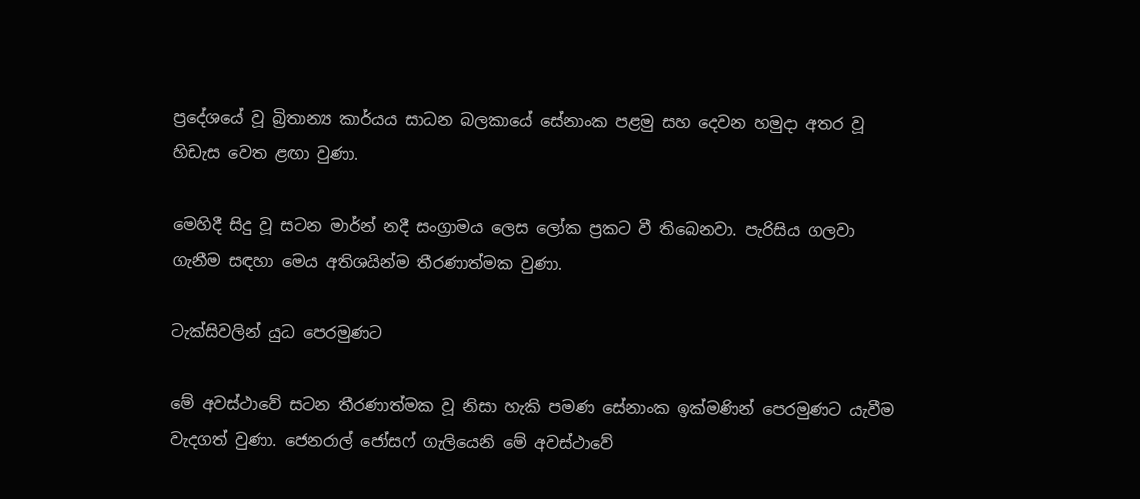ප්‍රදේශයේ වූ බ්‍රිතාන්‍ය කාර්යය සාධන බලකායේ සේනාංක පළමු සහ දෙවන හමුදා අතර වූ හිඩැස වෙත ළඟා වුණා.

මෙහිදී සිදු වූ සටන මාර්න් නදී සංග්‍රාමය ලෙස ලෝක ප්‍රකට වී තිබෙනවා. පැරිසිය ගලවා ගැනීම සඳහා මෙය අතිශයින්ම තීරණාත්මක වුණා.

ටැක්සිවලින් යුධ පෙරමුණට

මේ අවස්ථාවේ සටන තීරණාත්මක වූ නිසා හැකි පමණ සේනාංක ඉක්මණින් පෙරමුණට යැවීම වැදගත් වුණා. ජෙනරාල් ජෝසෆ් ගැලියෙනි මේ අවස්ථාවේ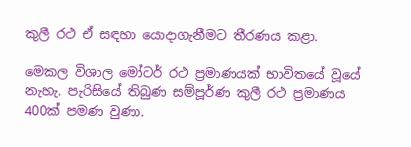කුලී රථ ඒ සඳහා යොදාගැනීමට තීරණය කළා.

මෙකල විශාල මෝටර් රථ ප්‍රමාණයක් භාවිතයේ වූයේ නැහැ. පැරිසියේ තිබුණ සම්පූර්ණ කුලී රථ ප්‍රමාණය 400ක් පමණ වුණා.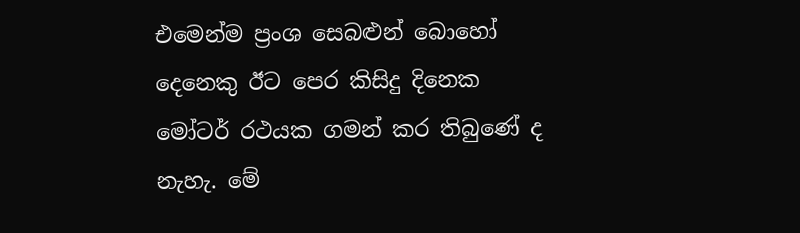එමෙන්ම ප්‍රංශ සෙබළුන් බොහෝ දෙනෙකු ඊට පෙර කිසිදු දිනෙක මෝටර් රථයක ගමන් කර තිබුණේ ද නැහැ. මේ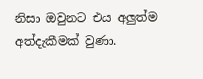නිසා ඔවුනට එය අලුත්ම අත්දැකීමක් වුණා.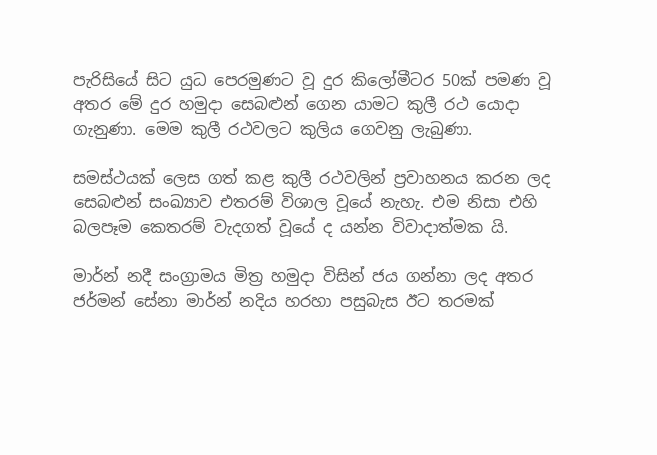පැරිසියේ සිට යුධ පෙරමුණට වූ දුර කිලෝමීටර 50ක් පමණ වූ අතර මේ දුර හමුදා සෙබළුන් ගෙන යාමට කුලී රථ යොදා ගැනුණා. මෙම කුලී රථවලට කුලිය ගෙවනු ලැබුණා.

සමස්ථයක් ලෙස ගත් කළ කුලී රථවලින් ප්‍රවාහනය කරන ලද සෙබළුන් සංඛ්‍යාව එතරම් විශාල වූයේ නැහැ. එම නිසා එහි බලපෑම කෙතරම් වැදගත් වූයේ ද යන්න විවාදාත්මක යි.

මාර්න් නදී සංග්‍රාමය මිත්‍ර හමුදා විසින් ජය ගන්නා ලද අතර ජර්මන් සේනා මාර්න් නදිය හරහා පසුබැස ඊට තරමක්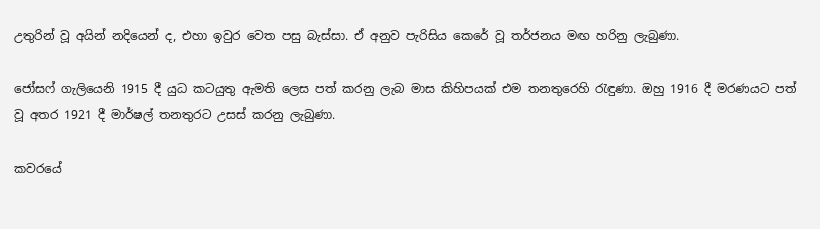උතුරින් වූ අයින් නදියෙන් ද, එහා ඉවුර වෙත පසු බැස්සා. ඒ අනුව පැරිසිය කෙරේ වූ තර්ජනය මඟ හරිනු ලැබුණා.

ජෝසෆ් ගැලියෙනි 1915 දී යුධ කටයුතු ඇමති ලෙස පත් කරනු ලැබ මාස කිහිපයක් එම තනතුරෙහි රැඳුණා. ඔහු 1916 දී මරණයට පත් වූ අතර 1921 දී මාර්ෂල් තනතුරට උසස් කරනු ලැබුණා.

කවරයේ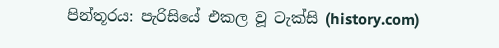පින්තූරය: පැරිසියේ එකල වූ ටැක්සි (history.com)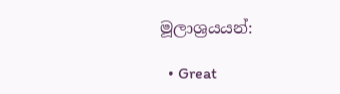මූලාශ්‍රයයන්:

  • Great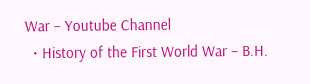War – Youtube Channel
  • History of the First World War – B.H.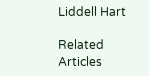Liddell Hart

Related Articles